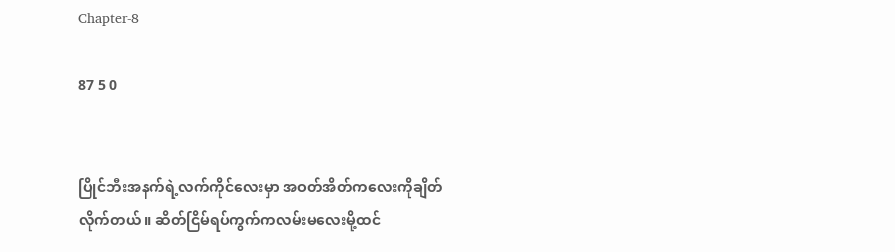Chapter-8

87 5 0


ပြိုင်ဘီးအနက်ရဲ့လက်ကိုင်လေးမှာ အဝတ်အိတ်ကလေးကိုချိတ်လိုက်တယ်။ ဆိတ်ငြိမ်ရပ်ကွက်ကလမ်းမလေးမို့ထင်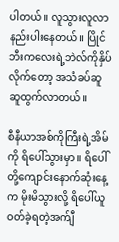ပါတယ်။ လူသွားလူလာနည်းပါးနေတယ်။ ပြိုင်ဘီးကလေးရဲ့ဘဲလ်ကိုနှိပ်လိုက်တော့ အသံခပ်ဆူဆူထွက်လာတယ်။

စီနီယာအစ်ကိုကြီးရဲ့အိမ်ကို ရိပေါ်သွားမှာ။ ရိပေါ်တို့ကျောင်းနောက်ဆုံးနေ့က မိုးမိသွားလို့ ရိပေါ်ယူဝတ်ခဲ့ရတဲ့အက်ျီ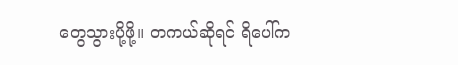တွေသွားပို့ဖို့။ တကယ်ဆိုရင် ရိပေါ်က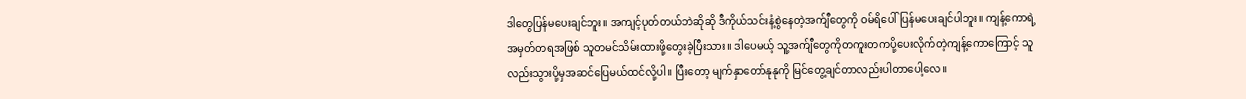ဒါတွေပြန်မပေးချင်ဘူး။ အကျင့်ပုတ်တယ်ဘဲဆိုဆို ဒီကိုယ်သင်းနံ့စွဲနေတဲ့အက်ျီတွေကို ဝမ်ရိပေါ်ပြန်မပေးချင်ပါဘူး။ ကျန့်ကောရဲ့အမှတ်တရအဖြစ် သူတမင်သိမ်းထားဖို့တွေးခဲ့ပြီးသား။ ဒါပေမယ့် သူ့အက်ျီတွေကိုတကူးတကပို့ပေးလိုက်တဲ့ကျန့်ကောကြောင့် သူလည်းသွားပို့မှအဆင်ပြေမယ်ထင်လို့ပါ။ ပြီးတော့ မျက်နှာတော်နုနုကို မြင်တွေ့ချင်တာလည်းပါတာပေါ့လေ။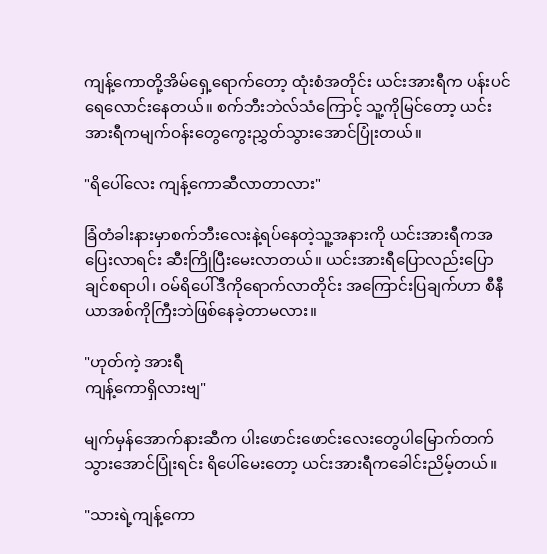ကျန့်ကောတို့အိမ်ရှေ့ရောက်တော့ ထုံးစံအတိုင်း ယင်းအားရီက ပန်းပင်ရေလောင်းနေတယ်။ စက်ဘီးဘဲလ်သံကြောင့် သူ့ကိုမြင်တော့ ယင်းအားရီကမျက်ဝန်းတွေကွေးညွှတ်သွားအောင်ပြုံးတယ်။

"ရိပေါ်လေး ကျန့်ကောဆီလာတာလား"

ခြံတံခါးနားမှာစက်ဘီးလေးနဲ့ရပ်နေတဲ့သူ့အနားကို ယင်းအားရီကအပြေးလာရင်း ဆီးကြိုပြီးမေးလာတယ်။ ယင်းအားရီပြောလည်းပြောချင်စရာပါ၊ ဝမ်ရိပေါ်ဒီကိုရောက်လာတိုင်း အကြောင်းပြချက်ဟာ စီနီယာအစ်ကိုကြီးဘဲဖြစ်နေခဲ့တာမလား။

"ဟုတ်ကဲ့ အားရီ
ကျန့်ကောရှိလားဗျ"

မျက်မှန်အောက်နားဆီက ပါးဖောင်းဖောင်းလေးတွေပါမြောက်တက်သွားအောင်ပြုံးရင်း ရိပေါ်မေးတော့ ယင်းအားရီကခေါင်းညိမ့်တယ်။

"သားရဲ့ကျန့်ကော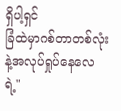ရှိပါ့ရှင်
ခြံထဲမှာဂစ်တာတစ်လုံးနဲ့အလုပ်ရှုပ်နေလေရဲ့"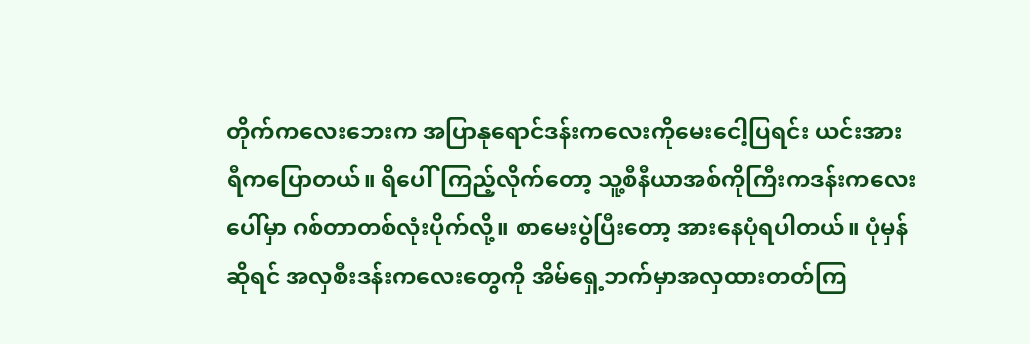တိုက်ကလေးဘေးက အပြာနုရောင်ဒန်းကလေးကိုမေးငေါ့ပြရင်း ယင်းအားရီကပြောတယ်။ ရိပေါ်ကြည့်လိုက်တော့ သူ့စီနီယာအစ်ကိုကြီးကဒန်းကလေးပေါ်မှာ ဂစ်တာတစ်လုံးပိုက်လို့။ စာမေးပွဲပြီးတော့ အားနေပုံရပါတယ်။ ပုံမှန်ဆိုရင် အလှစီးဒန်းကလေးတွေကို အိမ်ရှေ့ဘက်မှာအလှထားတတ်ကြ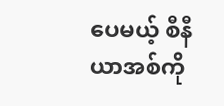ပေမယ့် စီနီယာအစ်ကို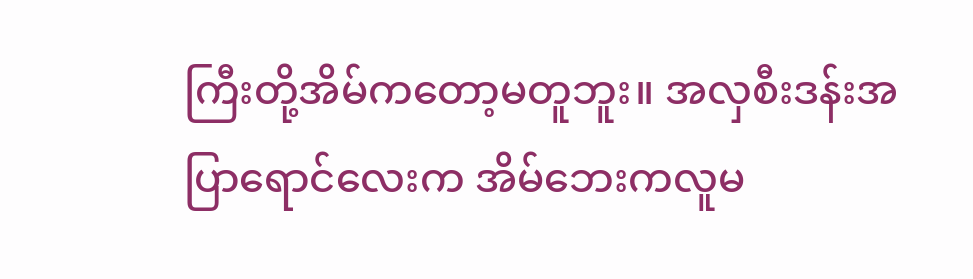ကြီးတို့အိမ်ကတော့မတူဘူး။ အလှစီးဒန်းအပြာရောင်လေးက အိမ်ဘေးကလူမ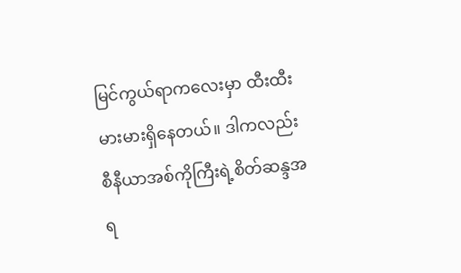မြင်ကွယ်ရာကလေးမှာ ထီးထီးမားမားရှိနေတယ်။ ဒါကလည်း စီနီယာအစ်ကိုကြီးရဲ့စိတ်ဆန္ဒအရ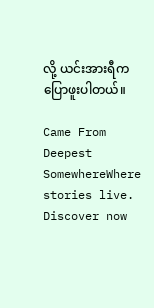လို့ ယင်းအားရီကပြောဖူးပါတယ်။

Came From Deepest SomewhereWhere stories live. Discover now